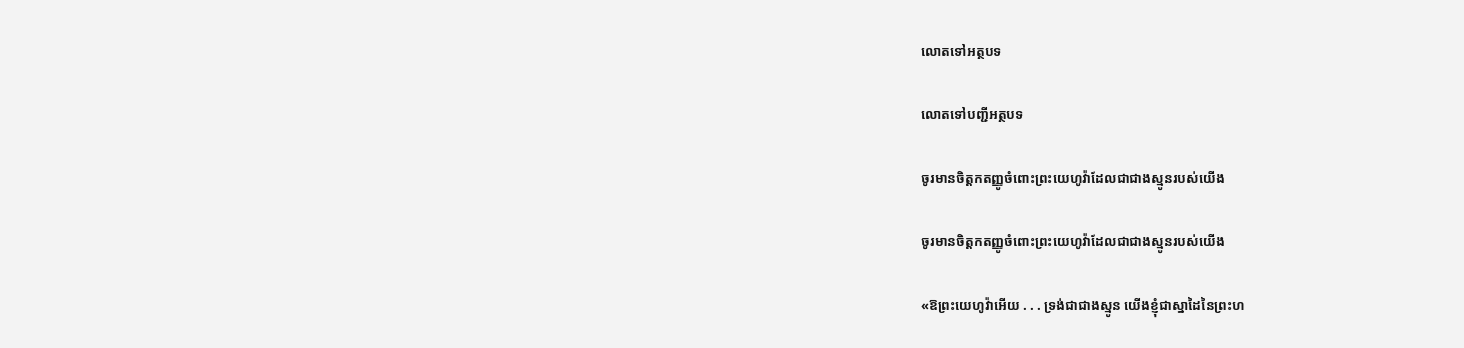លោតទៅអត្ថបទ

លោតទៅបញ្ជីអត្ថបទ

ចូរមានចិត្ដកតញ្ញូចំពោះព្រះយេហូវ៉ាដែលជាជាងស្មូនរបស់យើង

ចូរមានចិត្ដកតញ្ញូចំពោះព្រះយេហូវ៉ាដែលជាជាងស្មូនរបស់យើង

«ឱព្រះយេហូវ៉ាអើយ . . . ទ្រង់ជាជាងស្មូន យើងខ្ញុំជាស្នាដៃនៃព្រះហ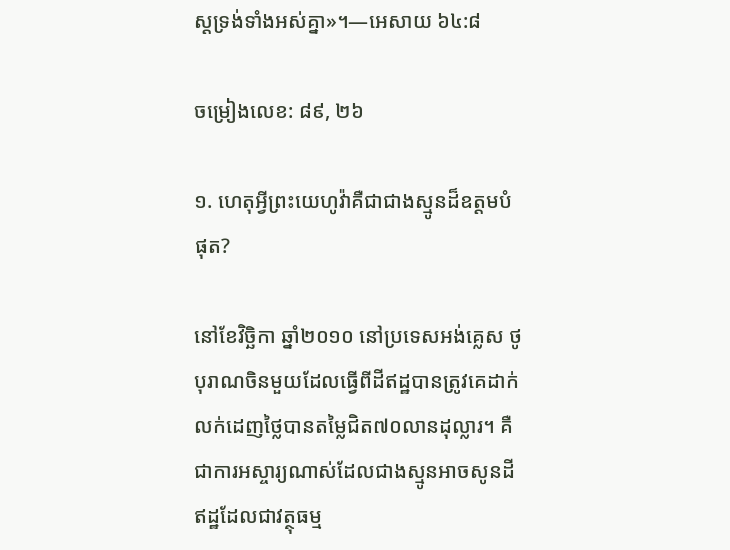ស្ដទ្រង់ទាំងអស់គ្នា»។—អេសាយ ៦៤:៨

ចម្រៀងលេខ: ៨៩, ២៦

១. ហេតុអ្វីព្រះយេហូវ៉ាគឺជាជាងស្មូនដ៏ឧត្ដមបំផុត?

នៅខែវិច្ឆិកា ឆ្នាំ២០១០ នៅប្រទេសអង់គ្លេស ថូបុរាណចិនមួយដែលធ្វើពីដីឥដ្ឋបានត្រូវគេដាក់លក់ដេញថ្លៃបានតម្លៃជិត៧០លានដុល្លារ។ គឺជាការអស្ចារ្យណាស់ដែលជាងស្មូនអាចសូនដីឥដ្ឋដែលជាវត្ថុធម្ម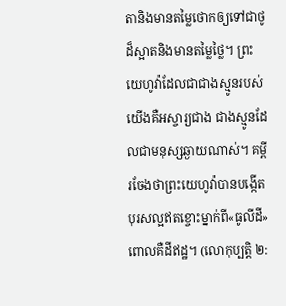តានិងមានតម្លៃថោកឲ្យទៅជាថូដ៏ស្អាតនិងមានតម្លៃថ្លៃ។ ព្រះយេហូវ៉ាដែលជាជាងស្មូនរបស់យើងគឺអស្ចារ្យជាង ជាងស្មូនដែលជាមនុស្សឆ្ងាយណាស់។ គម្ពីរចែងថាព្រះយេហូវ៉ាបានបង្កើតបុរសល្អឥតខ្ចោះម្នាក់ពី«ធូលីដី» ពោលគឺដីឥដ្ឋ។ (លោកុប្បត្ដិ ២: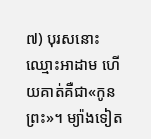៧) បុរសនោះឈ្មោះអាដាម ហើយគាត់គឺជា«កូនព្រះ»។ ម្យ៉ាងទៀត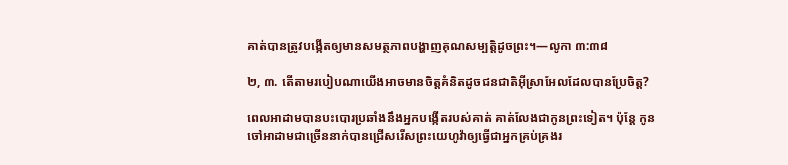គាត់បានត្រូវបង្កើតឲ្យមានសមត្ថភាពបង្ហាញគុណសម្បត្ដិដូចព្រះ។—លូកា ៣:៣៨

២, ៣. តើតាមរបៀបណាយើងអាចមានចិត្ដគំនិតដូចជនជាតិអ៊ីស្រាអែលដែលបានប្រែចិត្ដ?

ពេលអាដាមបានបះបោរប្រឆាំងនឹងអ្នកបង្កើតរបស់គាត់ គាត់លែងជាកូនព្រះទៀត។ ប៉ុន្ដែ កូនចៅអាដាមជាច្រើននាក់បានជ្រើសរើសព្រះយេហូវ៉ាឲ្យធ្វើជាអ្នកគ្រប់គ្រងរ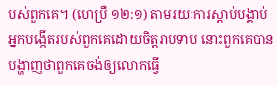បស់ពួកគេ។ (ហេប្រឺ ១២:១) តាមរយៈការស្តាប់បង្គាប់អ្នកបង្កើតរបស់ពួកគេដោយចិត្ដរាបទាប នោះពួកគេបានបង្ហាញថាពួកគេចង់ឲ្យលោកធ្វើ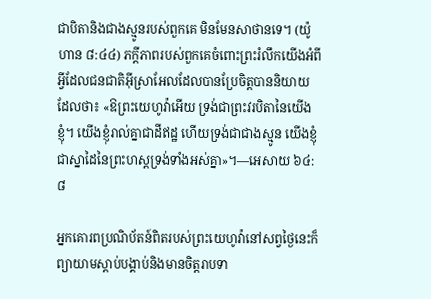ជាបិតានិងជាងស្មូនរបស់ពួកគេ មិនមែនសាថានទេ។ (យ៉ូហាន ៨:៤៤) ភក្ដីភាពរបស់ពួកគេចំពោះព្រះរំលឹកយើងអំពីអ្វីដែលជនជាតិអ៊ីស្រាអែលដែលបានប្រែចិត្ដបាននិយាយ ដែលថា៖ «ឱព្រះយេហូវ៉ាអើយ ទ្រង់ជាព្រះវរបិតានៃយើងខ្ញុំ។ យើងខ្ញុំរាល់គ្នាជាដីឥដ្ឋ ហើយទ្រង់ជាជាងស្មូន យើងខ្ញុំជាស្នាដៃនៃព្រះហស្ដទ្រង់ទាំងអស់គ្នា»។—អេសាយ ៦៤:៨

អ្នកគោរពប្រណិប័តន៍ពិតរបស់ព្រះយេហូវ៉ានៅសព្វថ្ងៃនេះក៏ព្យាយាមស្តាប់បង្គាប់និងមានចិត្ដរាបទា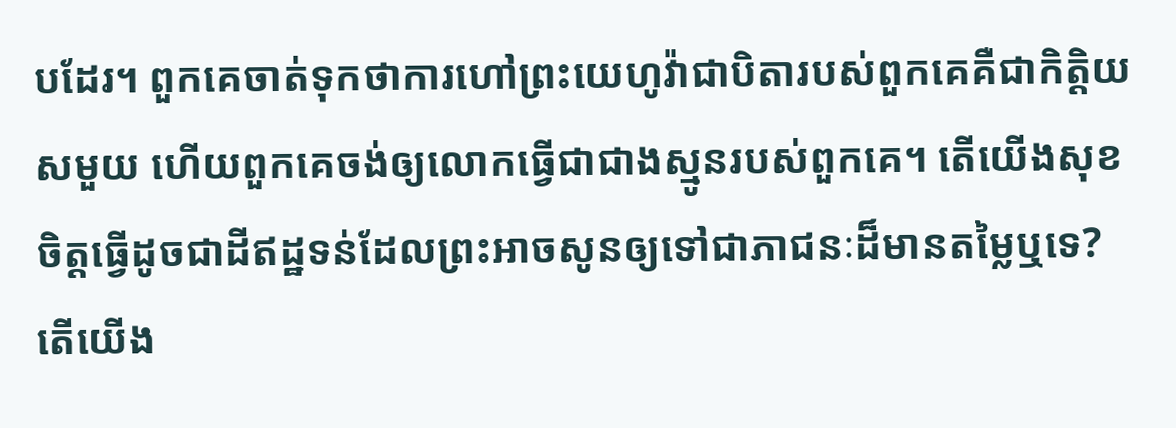បដែរ។ ពួកគេចាត់ទុកថាការហៅព្រះយេហូវ៉ាជាបិតារបស់ពួកគេគឺជាកិត្ដិយសមួយ ហើយពួកគេចង់ឲ្យលោកធ្វើជាជាងស្មូនរបស់ពួកគេ។ តើយើងសុខចិត្ដធ្វើដូចជាដីឥដ្ឋទន់ដែលព្រះអាចសូនឲ្យទៅជាភាជនៈដ៏មានតម្លៃឬទេ? តើយើង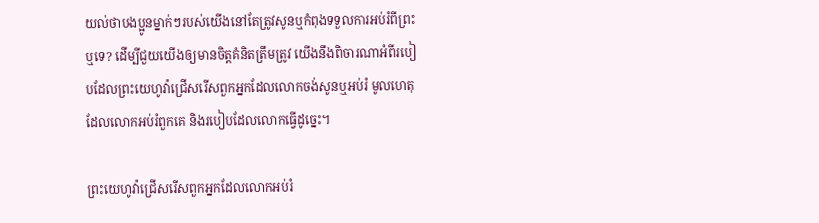យល់ថាបងប្អូនម្នាក់ៗរបស់យើងនៅតែត្រូវសូនឬកំពុងទទួលការអប់រំពីព្រះឬទេ? ដើម្បីជួយយើងឲ្យមានចិត្ដគំនិតត្រឹមត្រូវ យើងនឹងពិចារណាអំពីរបៀបដែលព្រះយេហូវ៉ាជ្រើសរើសពួកអ្នកដែលលោកចង់សូនឬអប់រំ មូលហេតុដែលលោកអប់រំពួកគេ និងរបៀបដែលលោកធ្វើដូច្នេះ។

ព្រះយេហូវ៉ាជ្រើសរើសពួកអ្នកដែលលោកអប់រំ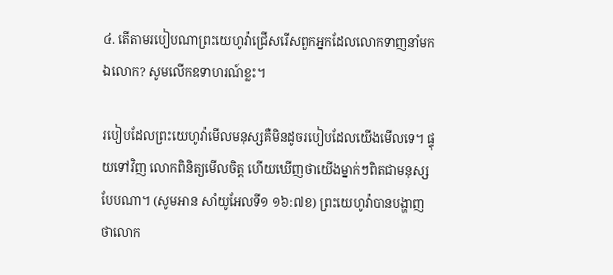៤. តើតាមរបៀបណាព្រះយេហូវ៉ាជ្រើសរើសពួកអ្នកដែលលោកទាញនាំមកឯលោក? សូមលើកឧទាហរណ៍ខ្លះ។

របៀបដែលព្រះយេហូវ៉ាមើលមនុស្សគឺមិនដូចរបៀបដែលយើងមើលទេ។ ផ្ទុយទៅវិញ លោកពិនិត្យមើលចិត្ដ ហើយឃើញថាយើងម្នាក់ៗពិតជាមនុស្សបែបណា។ (សូមអាន សាំយូអែលទី១ ១៦:៧ខ) ព្រះយេហូវ៉ាបានបង្ហាញថាលោក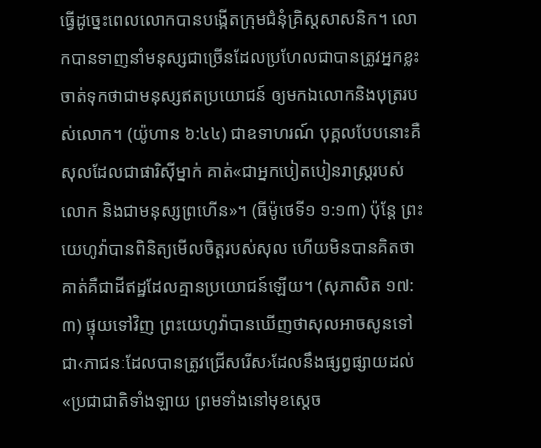ធ្វើដូច្នេះពេលលោកបានបង្កើតក្រុមជំនុំគ្រិស្ដសាសនិក។ លោកបានទាញនាំមនុស្សជាច្រើនដែលប្រហែលជាបានត្រូវអ្នកខ្លះចាត់ទុកថាជាមនុស្សឥតប្រយោជន៍ ឲ្យមកឯលោកនិងបុត្ររបស់លោក។ (យ៉ូហាន ៦:៤៤) ជាឧទាហរណ៍ បុគ្គលបែបនោះគឺសុលដែលជាផារិស៊ីម្នាក់ គាត់«ជាអ្នកបៀតបៀនរាស្ដ្ររបស់លោក និងជាមនុស្សព្រហើន»។ (ធីម៉ូថេទី១ ១:១៣) ប៉ុន្ដែ ព្រះយេហូវ៉ាបានពិនិត្យមើលចិត្ដរបស់សុល ហើយមិនបានគិតថាគាត់គឺជាដីឥដ្ឋដែលគ្មានប្រយោជន៍ឡើយ។ (សុភាសិត ១៧:៣) ផ្ទុយទៅវិញ ព្រះយេហូវ៉ាបានឃើញថាសុលអាចសូនទៅជា‹ភាជនៈដែលបានត្រូវជ្រើសរើស›ដែលនឹងផ្សព្វផ្សាយដល់«ប្រជាជាតិទាំងឡាយ ព្រមទាំងនៅមុខស្ដេច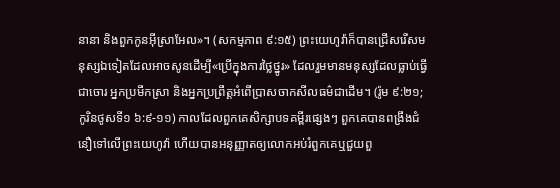នានា និងពួកកូនអ៊ីស្រាអែល»។ (សកម្មភាព ៩:១៥) ព្រះយេហូវ៉ាក៏បានជ្រើសរើសមនុស្សឯទៀតដែលអាចសូនដើម្បី«ប្រើក្នុងការថ្លៃថ្នូរ» ដែលរួមមានមនុស្សដែលធ្លាប់ធ្វើជាចោរ អ្នកប្រមឹកស្រា និងអ្នកប្រព្រឹត្ដអំពើប្រាសចាកសីលធម៌ជាដើម។ (រ៉ូម ៩:២១; កូរិនថូសទី១ ៦:៩-១១) កាលដែលពួកគេសិក្សាបទគម្ពីរផ្សេងៗ ពួកគេបានពង្រឹងជំនឿទៅលើព្រះយេហូវ៉ា ហើយបានអនុញ្ញាតឲ្យលោកអប់រំពួកគេឬជួយពួ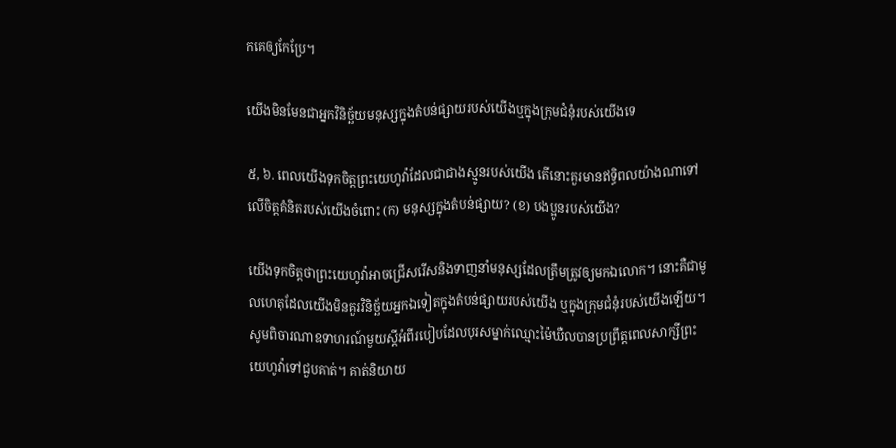កគេឲ្យកែប្រែ។

យើងមិនមែនជាអ្នកវិនិច្ឆ័យមនុស្សក្នុងតំបន់ផ្សាយរបស់យើងឬក្នុងក្រុមជំនុំរបស់យើងទេ

៥, ៦. ពេលយើងទុកចិត្ដព្រះយេហូវ៉ាដែលជាជាងស្មូនរបស់យើង តើនោះគួរមានឥទ្ធិពលយ៉ាងណាទៅលើចិត្ដគំនិតរបស់យើងចំពោះ (ក) មនុស្សក្នុងតំបន់ផ្សាយ? (ខ) បងប្អូនរបស់យើង?

យើងទុកចិត្ដថាព្រះយេហូវ៉ាអាចជ្រើសរើសនិងទាញនាំមនុស្សដែលត្រឹមត្រូវឲ្យមកឯលោក។ នោះគឺជាមូលហេតុដែលយើងមិនគួរវិនិច្ឆ័យអ្នកឯទៀតក្នុងតំបន់ផ្សាយរបស់យើង ឬក្នុងក្រុមជំនុំរបស់យើងឡើយ។ សូមពិចារណាឧទាហរណ៍មួយស្ដីអំពីរបៀបដែលបុរសម្នាក់ឈ្មោះម៉ៃឃឺលបានប្រព្រឹត្ដពេលសាក្សីព្រះយេហូវ៉ាទៅជួបគាត់។ គាត់និយាយ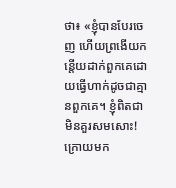ថា៖ «ខ្ញុំបានបែរចេញ ហើយព្រងើយកន្ដើយដាក់ពួកគេដោយធ្វើហាក់ដូចជាគ្មានពួកគេ។ ខ្ញុំពិតជាមិនគួរសមសោះ! ក្រោយមក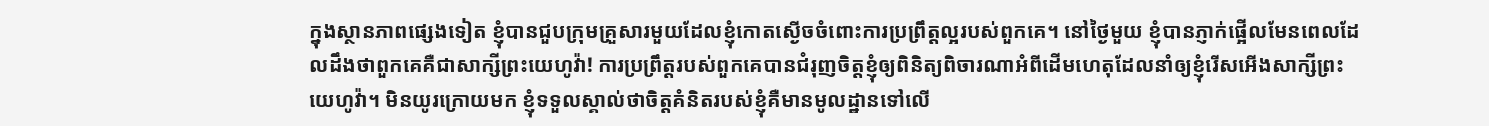ក្នុងស្ថានភាពផ្សេងទៀត ខ្ញុំបានជួបក្រុមគ្រួសារមួយដែលខ្ញុំកោតស្ងើចចំពោះការប្រព្រឹត្ដល្អរបស់ពួកគេ។ នៅថ្ងៃមួយ ខ្ញុំបានភ្ញាក់ផ្អើលមែនពេលដែលដឹងថាពួកគេគឺជាសាក្សីព្រះយេហូវ៉ា! ការប្រព្រឹត្ដរបស់ពួកគេបានជំរុញចិត្ដខ្ញុំឲ្យពិនិត្យពិចារណាអំពីដើមហេតុដែលនាំឲ្យខ្ញុំរើសអើងសាក្សីព្រះយេហូវ៉ា។ មិនយូរក្រោយមក ខ្ញុំទទួលស្គាល់ថាចិត្ដគំនិតរបស់ខ្ញុំគឺមានមូលដ្ឋានទៅលើ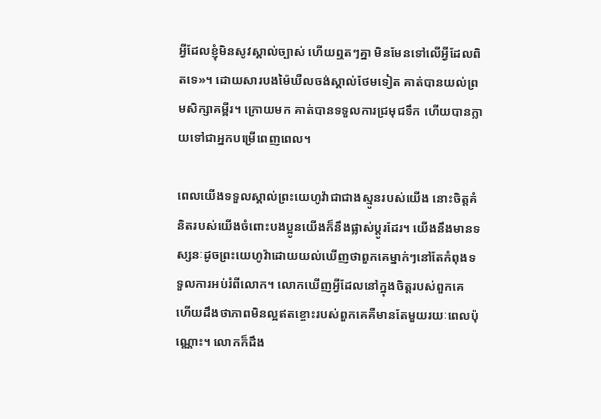អ្វីដែលខ្ញុំមិនសូវស្គាល់ច្បាស់ ហើយឮតៗគ្នា មិនមែនទៅលើអ្វីដែលពិតទេ»។ ដោយសារបងម៉ៃឃឺលចង់ស្គាល់ថែមទៀត គាត់បានយល់ព្រមសិក្សាគម្ពីរ។ ក្រោយមក គាត់បានទទួលការជ្រមុជទឹក ហើយបានក្លាយទៅជាអ្នកបម្រើពេញពេល។

ពេលយើងទទួលស្គាល់ព្រះយេហូវ៉ាជាជាងស្មូនរបស់យើង នោះចិត្ដគំនិតរបស់យើងចំពោះបងប្អូនយើងក៏នឹងផ្លាស់ប្ដូរដែរ។ យើងនឹងមានទស្សនៈដូចព្រះយេហូវ៉ាដោយយល់ឃើញថាពួកគេម្នាក់ៗនៅតែកំពុងទទួលការអប់រំពីលោក។ លោកឃើញអ្វីដែលនៅក្នុងចិត្ដរបស់ពួកគេ ហើយដឹងថាភាពមិនល្អឥតខ្ចោះរបស់ពួកគេគឺមានតែមួយរយៈពេលប៉ុណ្ណោះ។ លោកក៏ដឹង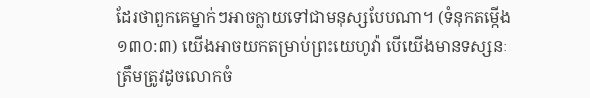ដែរថាពួកគេម្នាក់ៗអាចក្លាយទៅជាមនុស្សបែបណា។ (ទំនុកតម្កើង ១៣០:៣) យើងអាចយកតម្រាប់ព្រះយេហូវ៉ា បើយើងមានទស្សនៈត្រឹមត្រូវដូចលោកចំ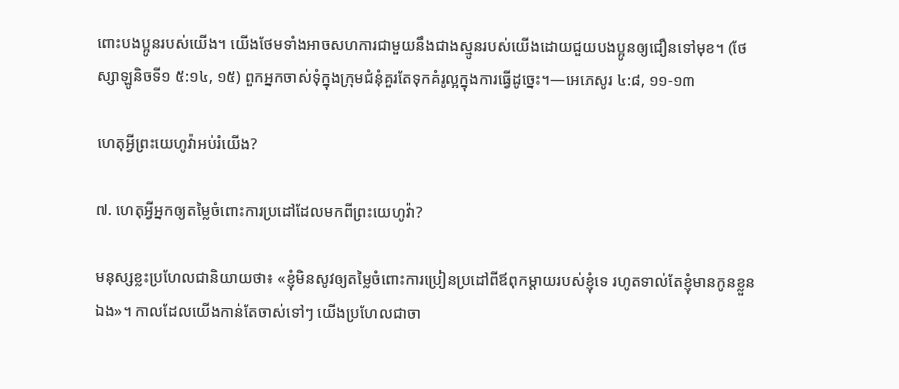ពោះបងប្អូនរបស់យើង។ យើងថែមទាំងអាចសហការជាមួយនឹងជាងស្មូនរបស់យើងដោយជួយបងប្អូនឲ្យជឿនទៅមុខ។ (ថែស្សាឡូនិចទី១ ៥:១៤, ១៥) ពួកអ្នកចាស់ទុំក្នុងក្រុមជំនុំគួរតែទុកគំរូល្អក្នុងការធ្វើដូច្នេះ។—អេភេសូរ ៤:៨, ១១-១៣

ហេតុអ្វីព្រះយេហូវ៉ាអប់រំយើង?

៧. ហេតុអ្វីអ្នកឲ្យតម្លៃចំពោះការប្រដៅដែលមកពីព្រះយេហូវ៉ា?

មនុស្សខ្លះប្រហែលជានិយាយថា៖ «ខ្ញុំមិនសូវឲ្យតម្លៃចំពោះការប្រៀនប្រដៅពីឪពុកម្ដាយរបស់ខ្ញុំទេ រហូតទាល់តែខ្ញុំមានកូនខ្លួនឯង»។ កាលដែលយើងកាន់តែចាស់ទៅៗ យើងប្រហែលជាចា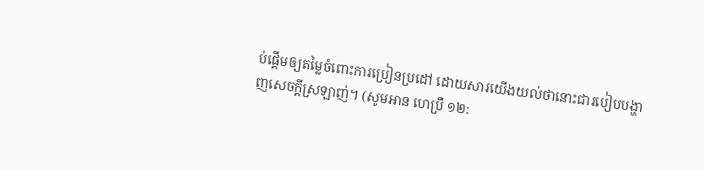ប់ផ្ដើមឲ្យតម្លៃចំពោះការប្រៀនប្រដៅ ដោយសារយើងយល់ថានោះជារបៀបបង្ហាញសេចក្ដីស្រឡាញ់។ (សូមអាន ហេប្រឺ ១២: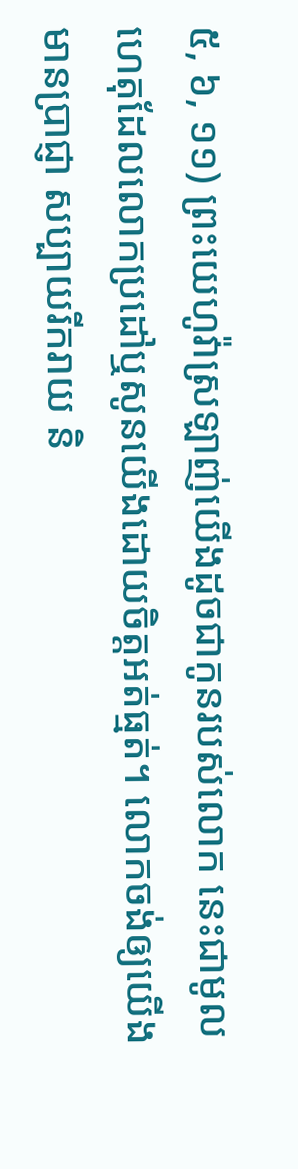៥, ៦, ១១) ព្រះយេហូវ៉ាស្រឡាញ់យើងដូចជាកូនរបស់លោក នេះជាមូលហេតុដែលលោកប្រដៅឬសូនយើងដោយចិត្ដអត់ធ្មត់។ លោកចង់ឲ្យយើងមានប្រាជ្ញា សប្បាយរីករាយ និ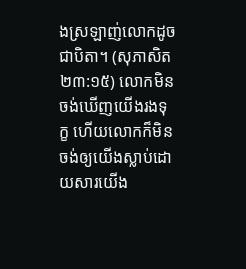ងស្រឡាញ់លោកដូចជាបិតា។ (សុភាសិត ២៣:១៥) លោកមិនចង់ឃើញយើងរងទុក្ខ ហើយលោកក៏មិនចង់ឲ្យយើងស្លាប់ដោយសារយើង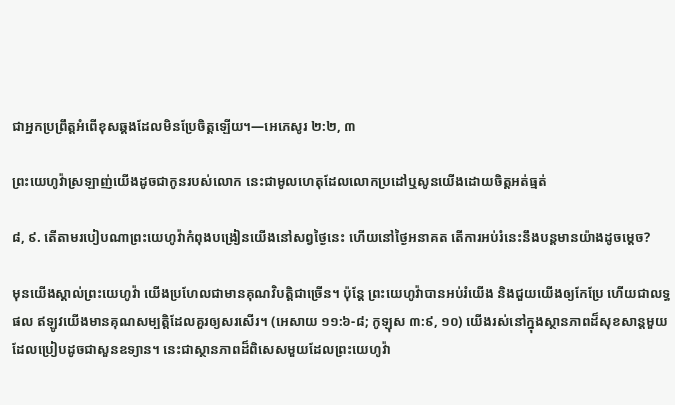ជាអ្នកប្រព្រឹត្ដអំពើខុសឆ្គងដែលមិនប្រែចិត្ដឡើយ។—អេភេសូរ ២:២, ៣

ព្រះយេហូវ៉ាស្រឡាញ់យើងដូចជាកូនរបស់លោក នេះជាមូលហេតុដែលលោកប្រដៅឬសូនយើងដោយចិត្ដអត់ធ្មត់

៨, ៩. តើតាមរបៀបណាព្រះយេហូវ៉ាកំពុងបង្រៀនយើងនៅសព្វថ្ងៃនេះ ហើយនៅថ្ងៃអនាគត តើការអប់រំនេះនឹងបន្ដមានយ៉ាងដូចម្ដេច?

មុនយើងស្គាល់ព្រះយេហូវ៉ា យើងប្រហែលជាមានគុណវិបត្ដិជាច្រើន។ ប៉ុន្ដែ ព្រះយេហូវ៉ាបានអប់រំយើង និងជួយយើងឲ្យកែប្រែ ហើយជាលទ្ធផល ឥឡូវយើងមានគុណសម្បត្ដិដែលគួរឲ្យសរសើរ។ (អេសាយ ១១:៦-៨; កូឡុស ៣:៩, ១០) យើងរស់នៅក្នុងស្ថានភាពដ៏សុខសាន្ដមួយដែលប្រៀបដូចជាសួនឧទ្យាន។ នេះជាស្ថានភាពដ៏ពិសេសមួយដែលព្រះយេហូវ៉ា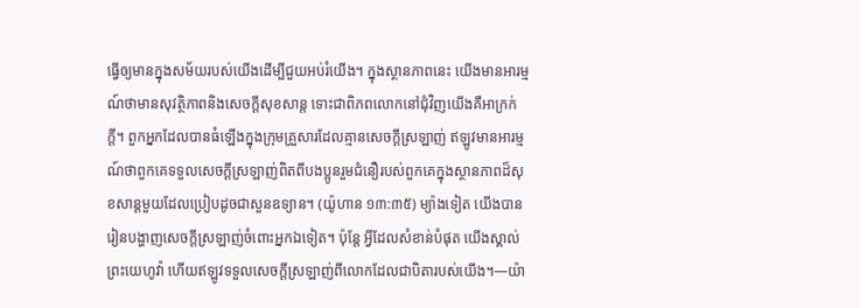ធ្វើឲ្យមានក្នុងសម័យរបស់យើងដើម្បីជួយអប់រំយើង។ ក្នុងស្ថានភាពនេះ យើងមានអារម្មណ៍ថាមានសុវត្ថិភាពនិងសេចក្ដីសុខសាន្ដ ទោះជាពិភពលោកនៅជុំវិញយើងគឺអាក្រក់ក្ដី។ ពួកអ្នកដែលបានធំឡើងក្នុងក្រុមគ្រួសារដែលគ្មានសេចក្ដីស្រឡាញ់ ឥឡូវមានអារម្មណ៍ថាពួកគេទទួលសេចក្ដីស្រឡាញ់ពិតពីបងប្អូនរួមជំនឿរបស់ពួកគេក្នុងស្ថានភាពដ៏សុខសាន្ដមួយដែលប្រៀបដូចជាសួនឧទ្យាន។ (យ៉ូហាន ១៣:៣៥) ម្យ៉ាងទៀត យើងបានរៀនបង្ហាញសេចក្ដីស្រឡាញ់ចំពោះអ្នកឯទៀត។ ប៉ុន្ដែ អ្វីដែលសំខាន់បំផុត យើងស្គាល់ព្រះយេហូវ៉ា ហើយឥឡូវទទួលសេចក្ដីស្រឡាញ់ពីលោកដែលជាបិតារបស់យើង។—យ៉ា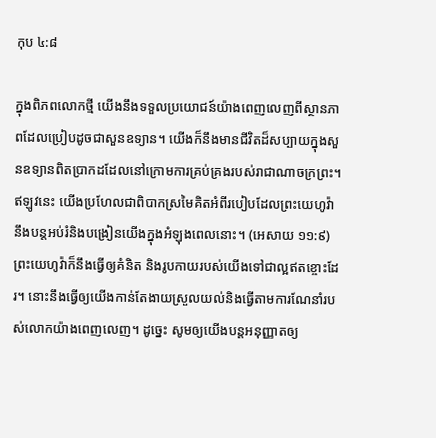កុប ៤:៨

ក្នុងពិភពលោកថ្មី យើងនឹងទទួលប្រយោជន៍យ៉ាងពេញលេញពីស្ថានភាពដែលប្រៀបដូចជាសួនឧទ្យាន។ យើងក៏នឹងមានជីវិតដ៏សប្បាយក្នុងសួនឧទ្យានពិតប្រាកដដែលនៅក្រោមការគ្រប់គ្រងរបស់រាជាណាចក្រព្រះ។ ឥឡូវនេះ យើងប្រហែលជាពិបាកស្រមៃគិតអំពីរបៀបដែលព្រះយេហូវ៉ានឹងបន្ដអប់រំនិងបង្រៀនយើងក្នុងអំឡុងពេលនោះ។ (អេសាយ ១១:៩) ព្រះយេហូវ៉ាក៏នឹងធ្វើឲ្យគំនិត និងរូបកាយរបស់យើងទៅជាល្អឥតខ្ចោះដែរ។ នោះនឹងធ្វើឲ្យយើងកាន់តែងាយស្រួលយល់និងធ្វើតាមការណែនាំរបស់លោកយ៉ាងពេញលេញ។ ដូច្នេះ សូមឲ្យយើងបន្ដអនុញ្ញាតឲ្យ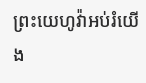ព្រះយេហូវ៉ាអប់រំយើង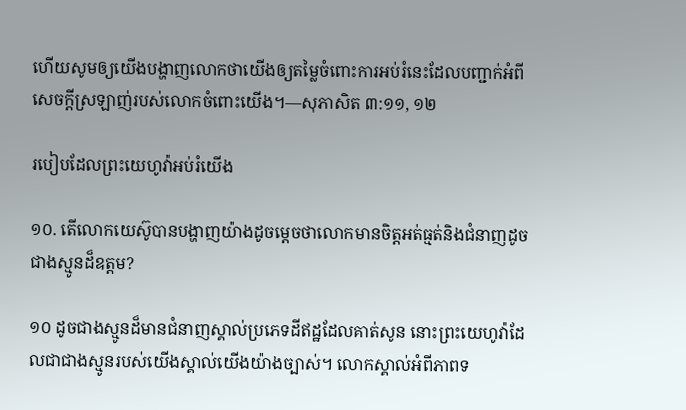ហើយសូមឲ្យយើងបង្ហាញលោកថាយើងឲ្យតម្លៃចំពោះការអប់រំនេះដែលបញ្ជាក់អំពីសេចក្ដីស្រឡាញ់របស់លោកចំពោះយើង។—សុភាសិត ៣:១១, ១២

របៀបដែលព្រះយេហូវ៉ាអប់រំយើង

១០. តើលោកយេស៊ូបានបង្ហាញយ៉ាងដូចម្ដេចថាលោកមានចិត្ដអត់ធ្មត់និងជំនាញដូចជាងស្មូនដ៏ឧត្ដម?

១០ ដូចជាងស្មូនដ៏មានជំនាញស្គាល់ប្រភេទដីឥដ្ឋដែលគាត់សូន នោះព្រះយេហូវ៉ាដែលជាជាងស្មូនរបស់យើងស្គាល់យើងយ៉ាងច្បាស់។ លោកស្គាល់អំពីភាពទ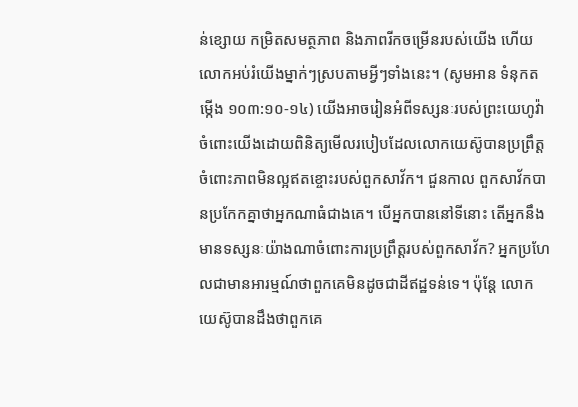ន់ខ្សោយ កម្រិតសមត្ថភាព និងភាពរីកចម្រើនរបស់យើង ហើយលោកអប់រំយើងម្នាក់ៗស្របតាមអ្វីៗទាំងនេះ។ (សូមអាន ទំនុកតម្កើង ១០៣:១០-១៤) យើងអាចរៀនអំពីទស្សនៈរបស់ព្រះយេហូវ៉ាចំពោះយើងដោយពិនិត្យមើលរបៀបដែលលោកយេស៊ូបានប្រព្រឹត្ដចំពោះភាពមិនល្អឥតខ្ចោះរបស់ពួកសាវ័ក។ ជួនកាល ពួកសាវ័កបានប្រកែកគ្នាថាអ្នកណាធំជាងគេ។ បើអ្នកបាននៅទីនោះ តើអ្នកនឹងមានទស្សនៈយ៉ាងណាចំពោះការប្រព្រឹត្ដរបស់ពួកសាវ័ក? អ្នកប្រហែលជាមានអារម្មណ៍ថាពួកគេមិនដូចជាដីឥដ្ឋទន់ទេ។ ប៉ុន្ដែ លោកយេស៊ូបានដឹងថាពួកគេ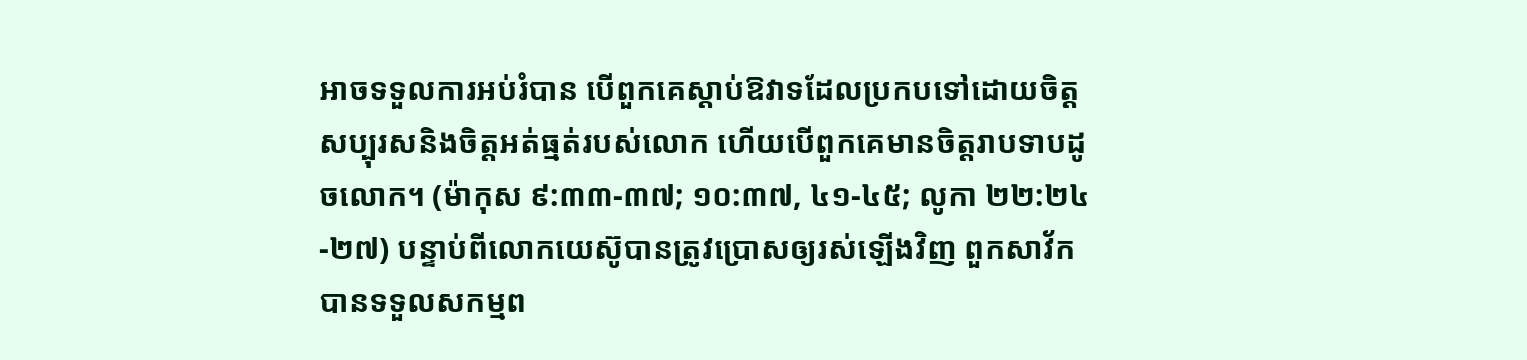អាចទទួលការអប់រំបាន បើពួកគេស្តាប់ឱវាទដែលប្រកបទៅដោយចិត្ដសប្បុរសនិងចិត្ដអត់ធ្មត់របស់លោក ហើយបើពួកគេមានចិត្ដរាបទាបដូចលោក។ (ម៉ាកុស ៩:៣៣-៣៧; ១០:៣៧, ៤១-៤៥; លូកា ២២:២៤-២៧) បន្ទាប់ពីលោកយេស៊ូបានត្រូវប្រោសឲ្យរស់ឡើងវិញ ពួកសាវ័កបានទទួលសកម្មព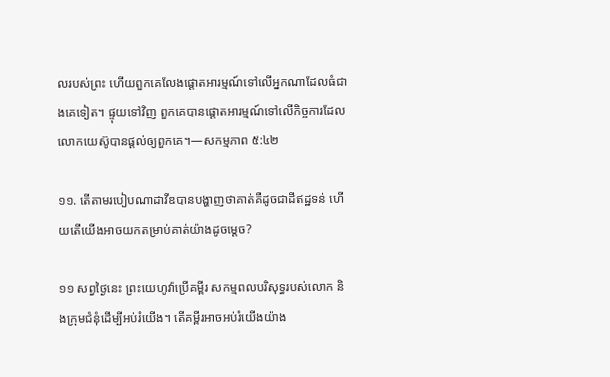លរបស់ព្រះ ហើយពួកគេលែងផ្ដោតអារម្មណ៍ទៅលើអ្នកណាដែលធំជាងគេទៀត។ ផ្ទុយទៅវិញ ពួកគេបានផ្ដោតអារម្មណ៍ទៅលើកិច្ចការដែលលោកយេស៊ូបានផ្ដល់ឲ្យពួកគេ។—សកម្មភាព ៥:៤២

១១. តើតាមរបៀបណាដាវីឌបានបង្ហាញថាគាត់គឺដូចជាដីឥដ្ឋទន់ ហើយតើយើងអាចយកតម្រាប់គាត់យ៉ាងដូចម្ដេច?

១១ សព្វថ្ងៃនេះ ព្រះយេហូវ៉ាប្រើគម្ពីរ សកម្មពលបរិសុទ្ធរបស់លោក និងក្រុមជំនុំដើម្បីអប់រំយើង។ តើគម្ពីរអាចអប់រំយើងយ៉ាង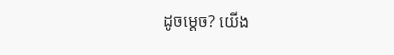ដូចម្ដេច? យើង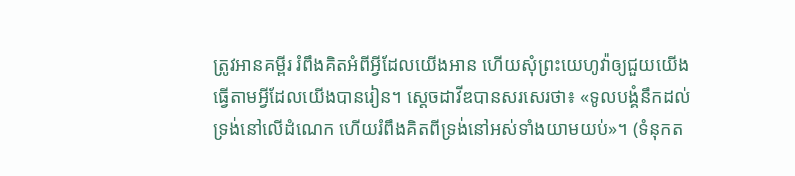ត្រូវអានគម្ពីរ រំពឹងគិតអំពីអ្វីដែលយើងអាន ហើយសុំព្រះយេហូវ៉ាឲ្យជួយយើងធ្វើតាមអ្វីដែលយើងបានរៀន។ ស្ដេចដាវីឌបានសរសេរថា៖ «ទូលបង្គំនឹកដល់ទ្រង់នៅលើដំណេក ហើយរំពឹងគិតពីទ្រង់នៅអស់ទាំងយាមយប់»។ (ទំនុកត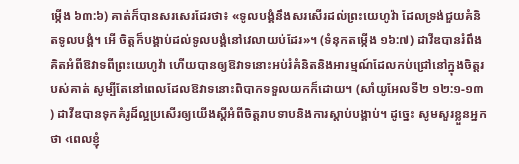ម្កើង ៦៣:៦) គាត់ក៏បានសរសេរដែរថា៖ «ទូលបង្គំនឹងសរសើរដល់ព្រះយេហូវ៉ា ដែលទ្រង់ជួយគំនិតទូលបង្គំ។ អើ ចិត្ដក៏បង្គាប់ដល់ទូលបង្គំនៅវេលាយប់ដែរ»។ (ទំនុកតម្កើង ១៦:៧) ដាវីឌបានរំពឹងគិតអំពីឱវាទពីព្រះយេហូវ៉ា ហើយបានឲ្យឱវាទនោះអប់រំគំនិតនិងអារម្មណ៍ដែលកប់ជ្រៅនៅក្នុងចិត្ដរបស់គាត់ សូម្បីតែនៅពេលដែលឱវាទនោះពិបាកទទួលយកក៏ដោយ។ (សាំយូអែលទី២ ១២:១-១៣) ដាវីឌបានទុកគំរូដ៏ល្អប្រសើរឲ្យយើងស្ដីអំពីចិត្ដរាបទាបនិងការស្តាប់បង្គាប់។ ដូច្នេះ សូមសួរខ្លួនអ្នកថា ‹ពេលខ្ញុំ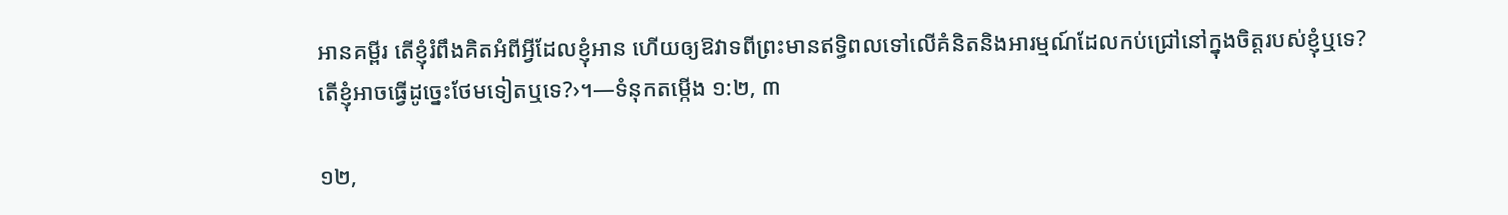អានគម្ពីរ តើខ្ញុំរំពឹងគិតអំពីអ្វីដែលខ្ញុំអាន ហើយឲ្យឱវាទពីព្រះមានឥទ្ធិពលទៅលើគំនិតនិងអារម្មណ៍ដែលកប់ជ្រៅនៅក្នុងចិត្ដរបស់ខ្ញុំឬទេ? តើខ្ញុំអាចធ្វើដូច្នេះថែមទៀតឬទេ?›។—ទំនុកតម្កើង ១:២, ៣

១២,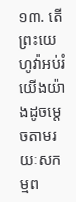១៣. តើព្រះយេហូវ៉ាអប់រំយើងយ៉ាងដូចម្ដេចតាមរយៈសកម្មព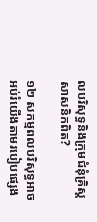លបរិសុទ្ធនិងក្រុមជំនុំគ្រិស្ដសាសនិកពិត?

១២ សកម្មពលបរិសុទ្ធអាចអប់រំយើងតាមរបៀបផ្សេង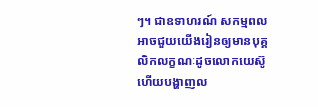ៗ។ ជាឧទាហរណ៍ សកម្មពលអាចជួយយើងរៀនឲ្យមានបុគ្គលិកលក្ខណៈដូចលោកយេស៊ូ ហើយបង្ហាញល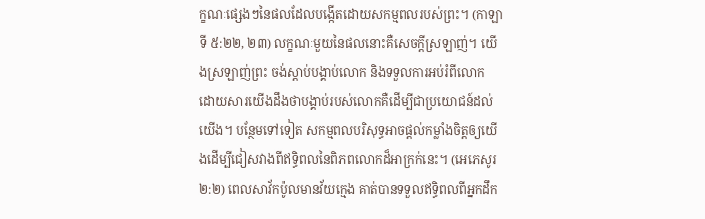ក្ខណៈផ្សេងៗនៃផលដែលបង្កើតដោយសកម្មពលរបស់ព្រះ។ (កាឡាទី ៥:២២, ២៣) លក្ខណៈមួយនៃផលនោះគឺសេចក្ដីស្រឡាញ់។ យើងស្រឡាញ់ព្រះ ចង់ស្តាប់បង្គាប់លោក និងទទួលការអប់រំពីលោក ដោយសារយើងដឹងថាបង្គាប់របស់លោកគឺដើម្បីជាប្រយោជន៍ដល់យើង។ បន្ថែមទៅទៀត សកម្មពលបរិសុទ្ធអាចផ្ដល់កម្លាំងចិត្ដឲ្យយើងដើម្បីជៀសវាងពីឥទ្ធិពលនៃពិភពលោកដ៏អាក្រក់នេះ។ (អេភេសូរ ២:២) ពេលសាវ័កប៉ូលមានវ័យក្មេង គាត់បានទទួលឥទ្ធិពលពីអ្នកដឹក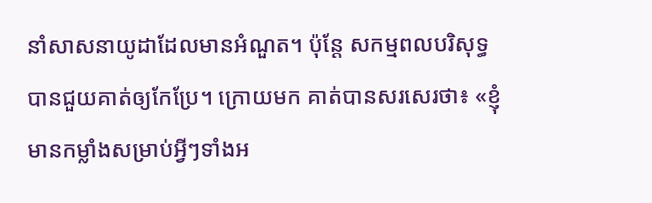នាំសាសនាយូដាដែលមានអំណួត។ ប៉ុន្ដែ សកម្មពលបរិសុទ្ធបានជួយគាត់ឲ្យកែប្រែ។ ក្រោយមក គាត់បានសរសេរថា៖ «ខ្ញុំមានកម្លាំងសម្រាប់អ្វីៗទាំងអ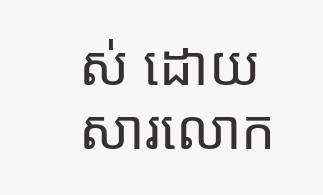ស់ ដោយសារលោក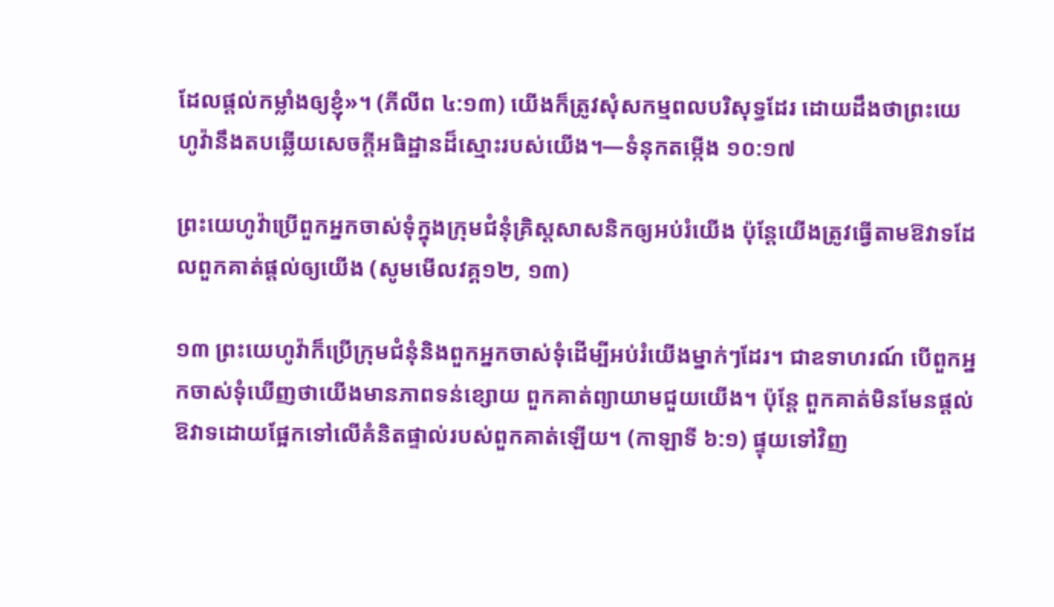ដែលផ្ដល់កម្លាំងឲ្យខ្ញុំ»។ (ភីលីព ៤:១៣) យើងក៏ត្រូវសុំសកម្មពលបរិសុទ្ធដែរ ដោយដឹងថាព្រះយេហូវ៉ានឹងតបឆ្លើយសេចក្ដីអធិដ្ឋានដ៏ស្មោះរបស់យើង។—ទំនុកតម្កើង ១០:១៧

ព្រះយេហូវ៉ាប្រើពួកអ្នកចាស់ទុំក្នុងក្រុមជំនុំគ្រិស្ដសាសនិកឲ្យអប់រំយើង ប៉ុន្ដែយើងត្រូវធ្វើតាមឱវាទដែលពួកគាត់ផ្ដល់ឲ្យយើង (សូមមើលវគ្គ១២, ១៣)

១៣ ព្រះយេហូវ៉ាក៏ប្រើក្រុមជំនុំនិងពួកអ្នកចាស់ទុំដើម្បីអប់រំយើងម្នាក់ៗដែរ។ ជាឧទាហរណ៍ បើពួកអ្នកចាស់ទុំឃើញថាយើងមានភាពទន់ខ្សោយ ពួកគាត់ព្យាយាមជួយយើង។ ប៉ុន្ដែ ពួកគាត់មិនមែនផ្ដល់ឱវាទដោយផ្អែកទៅលើគំនិតផ្ទាល់របស់ពួកគាត់ឡើយ។ (កាឡាទី ៦:១) ផ្ទុយទៅវិញ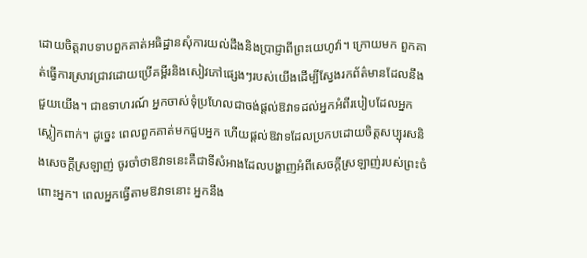ដោយចិត្ដរាបទាបពួកគាត់អធិដ្ឋានសុំការយល់ដឹងនិងប្រាជ្ញាពីព្រះយេហូវ៉ា។ ក្រោយមក ពួកគាត់ធ្វើការស្រាវជ្រាវដោយប្រើគម្ពីរនិងសៀវភៅផ្សេងៗរបស់យើងដើម្បីស្វែងរកព័ត៌មានដែលនឹងជួយយើង។ ជាឧទាហរណ៍ អ្នកចាស់ទុំប្រហែលជាចង់ផ្ដល់ឱវាទដល់អ្នកអំពីរបៀបដែលអ្នកស្លៀកពាក់។ ដូច្នេះ ពេលពួកគាត់មកជួបអ្នក ហើយផ្ដល់ឱវាទដែលប្រកបដោយចិត្ដសប្បុរសនិងសេចក្ដីស្រឡាញ់ ចូរចាំថាឱវាទនេះគឺជាទីសំអាងដែលបង្ហាញអំពីសេចក្ដីស្រឡាញ់របស់ព្រះចំពោះអ្នក។ ពេលអ្នកធ្វើតាមឱវាទនោះ អ្នកនឹង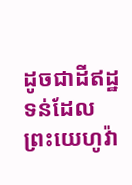ដូចជាដីឥដ្ឋទន់ដែលព្រះយេហូវ៉ា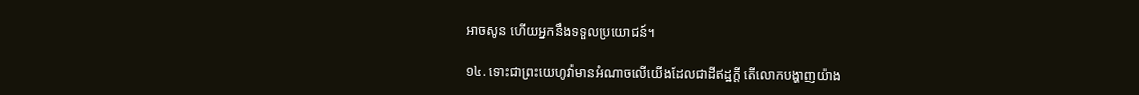អាចសូន ហើយអ្នកនឹងទទួលប្រយោជន៍។

១៤. ទោះជាព្រះយេហូវ៉ាមានអំណាចលើយើងដែលជាដីឥដ្ឋក្ដី តើលោកបង្ហាញយ៉ាង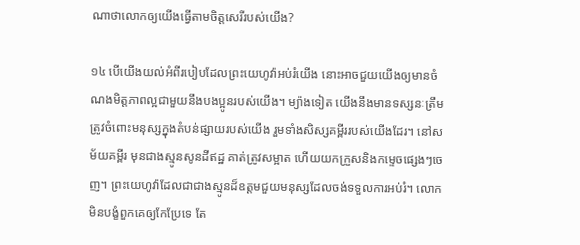ណាថាលោកឲ្យយើងធ្វើតាមចិត្ដសេរីរបស់យើង?

១៤ បើយើងយល់អំពីរបៀបដែលព្រះយេហូវ៉ាអប់រំយើង នោះអាចជួយយើងឲ្យមានចំណងមិត្ដភាពល្អជាមួយនឹងបងប្អូនរបស់យើង។ ម្យ៉ាងទៀត យើងនឹងមានទស្សនៈត្រឹមត្រូវចំពោះមនុស្សក្នុងតំបន់ផ្សាយរបស់យើង រួមទាំងសិស្សគម្ពីររបស់យើងដែរ។ នៅសម័យគម្ពីរ មុនជាងស្មូនសូនដីឥដ្ឋ គាត់ត្រូវសម្អាត ហើយយកក្រួសនិងកម្ទេចផ្សេងៗចេញ។ ព្រះយេហូវ៉ាដែលជាជាងស្មូនដ៏ឧត្ដមជួយមនុស្សដែលចង់ទទួលការអប់រំ។ លោកមិនបង្ខំពួកគេឲ្យកែប្រែទេ តែ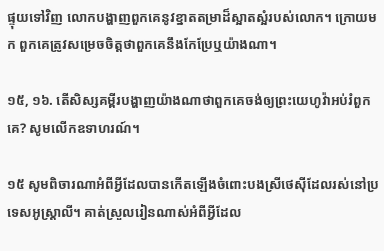ផ្ទុយទៅវិញ លោកបង្ហាញពួកគេនូវខ្នាតតម្រាដ៏ស្អាតស្អំរបស់លោក។ ក្រោយមក ពួកគេត្រូវសម្រេចចិត្ដថាពួកគេនឹងកែប្រែឬយ៉ាងណា។

១៥, ១៦. តើសិស្សគម្ពីរបង្ហាញយ៉ាងណាថាពួកគេចង់ឲ្យព្រះយេហូវ៉ាអប់រំពួកគេ? សូមលើកឧទាហរណ៍។

១៥ សូមពិចារណាអំពីអ្វីដែលបានកើតឡើងចំពោះបងស្រីថេស៊ីដែលរស់នៅប្រទេសអូស្ត្រាលី។ គាត់ស្រួលរៀនណាស់អំពីអ្វីដែល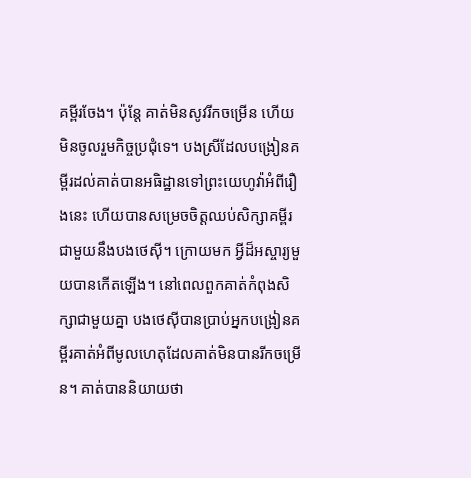គម្ពីរចែង។ ប៉ុន្ដែ គាត់មិនសូវរីកចម្រើន ហើយមិនចូលរួមកិច្ចប្រជុំទេ។ បងស្រីដែលបង្រៀនគម្ពីរដល់គាត់បានអធិដ្ឋានទៅព្រះយេហូវ៉ាអំពីរឿងនេះ ហើយបានសម្រេចចិត្ដឈប់សិក្សាគម្ពីរជាមួយនឹងបងថេស៊ី។ ក្រោយមក អ្វីដ៏អស្ចារ្យមួយបានកើតឡើង។ នៅពេលពួកគាត់កំពុងសិក្សាជាមួយគ្នា បងថេស៊ីបានប្រាប់អ្នកបង្រៀនគម្ពីរគាត់អំពីមូលហេតុដែលគាត់មិនបានរីកចម្រើន។ គាត់បាននិយាយថា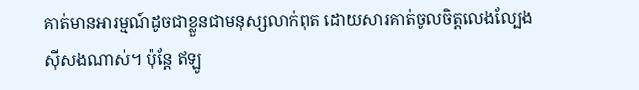គាត់មានអារម្មណ៍ដូចជាខ្លួនជាមនុស្សលាក់ពុត ដោយសារគាត់ចូលចិត្ដលេងល្បែងស៊ីសងណាស់។ ប៉ុន្ដែ ឥឡូ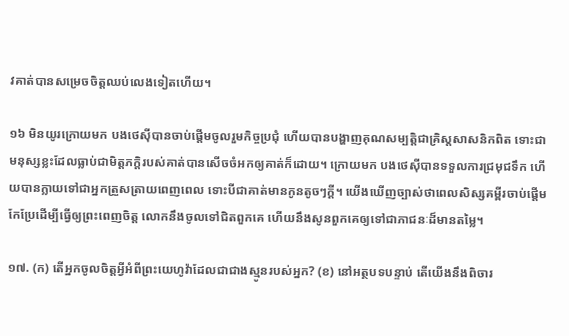វគាត់បានសម្រេចចិត្ដឈប់លេងទៀតហើយ។

១៦ មិនយូរក្រោយមក បងថេស៊ីបានចាប់ផ្ដើមចូលរួមកិច្ចប្រជុំ ហើយបានបង្ហាញគុណសម្បត្ដិជាគ្រិស្ដសាសនិកពិត ទោះជាមនុស្សខ្លះដែលធ្លាប់ជាមិត្ដភក្ដិរបស់គាត់បានសើចចំអកឲ្យគាត់ក៏ដោយ។ ក្រោយមក បងថេស៊ីបានទទួលការជ្រមុជទឹក ហើយបានក្លាយទៅជាអ្នកត្រួសត្រាយពេញពេល ទោះបីជាគាត់មានកូនតូចៗក្ដី។ យើងឃើញច្បាស់ថាពេលសិស្សគម្ពីរចាប់ផ្ដើមកែប្រែដើម្បីធ្វើឲ្យព្រះពេញចិត្ដ លោកនឹងចូលទៅជិតពួកគេ ហើយនឹងសូនពួកគេឲ្យទៅជាភាជនៈដ៏មានតម្លៃ។

១៧. (ក) តើអ្នកចូលចិត្ដអ្វីអំពីព្រះយេហូវ៉ាដែលជាជាងស្មូនរបស់អ្នក? (ខ) នៅអត្ថបទបន្ទាប់ តើយើងនឹងពិចារ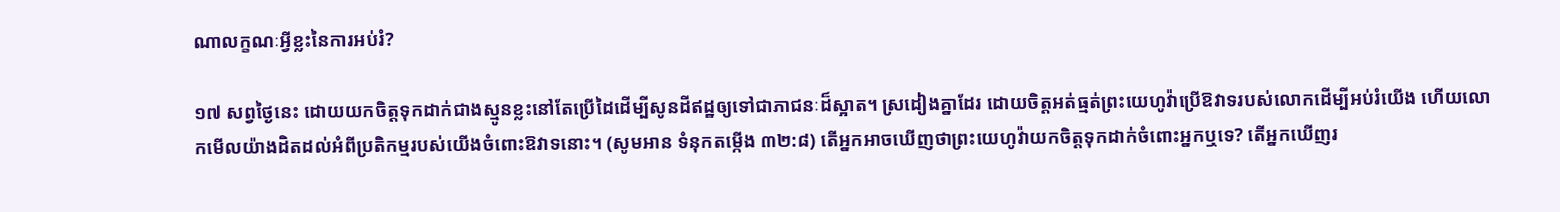ណាលក្ខណៈអ្វីខ្លះនៃការអប់រំ?

១៧ សព្វថ្ងៃនេះ ដោយយកចិត្ដទុកដាក់ជាងស្មូនខ្លះនៅតែប្រើដៃដើម្បីសូនដីឥដ្ឋឲ្យទៅជាភាជនៈដ៏ស្អាត។ ស្រដៀងគ្នាដែរ ដោយចិត្ដអត់ធ្មត់ព្រះយេហូវ៉ាប្រើឱវាទរបស់លោកដើម្បីអប់រំយើង ហើយលោកមើលយ៉ាងដិតដល់អំពីប្រតិកម្មរបស់យើងចំពោះឱវាទនោះ។ (សូមអាន ទំនុកតម្កើង ៣២:៨) តើអ្នកអាចឃើញថាព្រះយេហូវ៉ាយកចិត្ដទុកដាក់ចំពោះអ្នកឬទេ? តើអ្នកឃើញរ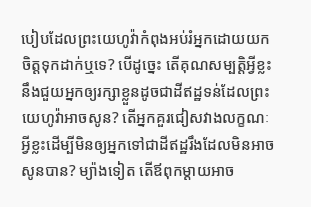បៀបដែលព្រះយេហូវ៉ាកំពុងអប់រំអ្នកដោយយកចិត្ដទុកដាក់ឬទេ? បើដូច្នេះ តើគុណសម្បត្ដិអ្វីខ្លះនឹងជួយអ្នកឲ្យរក្សាខ្លួនដូចជាដីឥដ្ឋទន់ដែលព្រះយេហូវ៉ាអាចសូន? តើអ្នកគួរជៀសវាងលក្ខណៈអ្វីខ្លះដើម្បីមិនឲ្យអ្នកទៅជាដីឥដ្ឋរឹងដែលមិនអាចសូនបាន? ម្យ៉ាងទៀត តើឪពុកម្ដាយអាច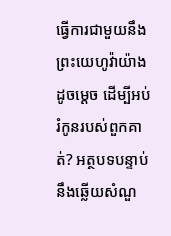ធ្វើការជាមួយនឹងព្រះយេហូវ៉ាយ៉ាងដូចម្ដេច ដើម្បីអប់រំកូនរបស់ពួកគាត់? អត្ថបទបន្ទាប់នឹងឆ្លើយសំណួ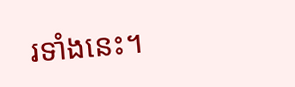រទាំងនេះ។